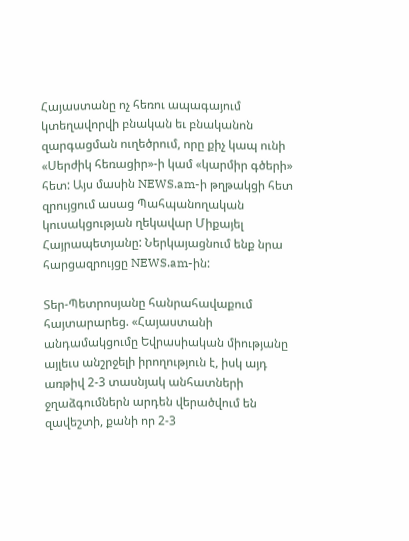Հայաստանը ոչ հեռու ապագայում կտեղավորվի բնական եւ բնականոն զարգացման ուղեծրում, որը քիչ կապ ունի «Սերժիկ հեռացիր»-ի կամ «կարմիր գծերի» հետ: Այս մասին NEWS.am-ի թղթակցի հետ զրույցում ասաց Պահպանողական կուսակցության ղեկավար Միքայել Հայրապետյանը: Ներկայացնում ենք նրա հարցազրույցը NEWS.am-ին:

Տեր-Պետրոսյանը հանրահավաքում հայտարարեց. «Հայաստանի անդամակցումը Եվրասիական միությանը այլեւս անշրջելի իրողություն է, իսկ այդ առթիվ 2-3 տասնյակ անհատների ջղաձգումներն արդեն վերածվում են զավեշտի, քանի որ 2-3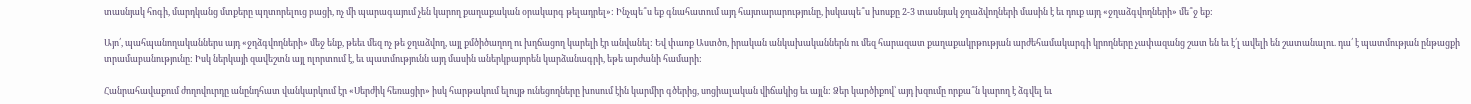տասնյակ հոգի, մարդկանց մտքերը պղտորելուց բացի, ոչ մի պարագայում չեն կարող քաղաքական օրակարգ թելադրել»: Ինչպե՞ս եք գնահատում այդ հայտարարությունը, իսկապե՞ս խոսքը 2-3 տասնյակ ջղաձվողների մասին է եւ դուք այդ «ջղաձգվողների» մե՞ջ եք:

Այո՛, պահպանողականներս այդ «ջղձգվողների» մեջ ենք, թեեւ մեզ ոչ թե ջղաձվող, այլ քմծիծաղող ու խղճացող կարելի էր անվանել: Եվ փառք Աստծո, իրական անկախականներն ու մեզ հարազատ քաղաքակրթության արժեհամակարգի կրողները չափազանց շատ են եւ է՛լ ավելի են շատանալու. դա՛ է պատմության ընթացքի տրամաբանությունը: Իսկ ներկայի զավեշտն այլ ոլորտում է, եւ պատմությունն այդ մասին աներկբայորեն կարձանագրի, եթե արժանի համարի:

Հանրահավաքում ժողովուրդը անընդհատ վանկարկում էր «Սերժիկ հեռացիր» իսկ հարթակում ելույթ ունեցողները խոսում էին կարմիր գծերից, սոցիալական վիճակից եւ այլն: Ձեր կարծիքով՝ այդ խզումը որքա՞ն կարող է ձգվել եւ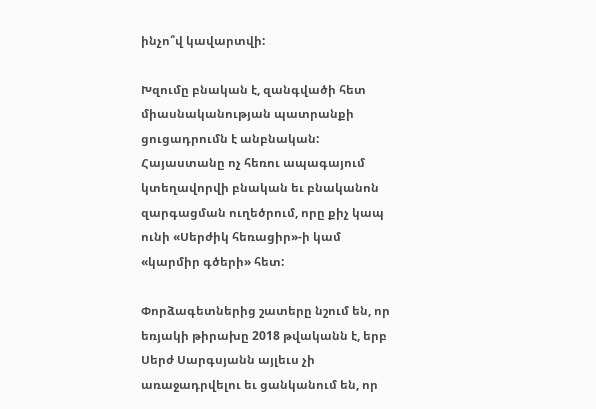ինչո՞վ կավարտվի:

Խզումը բնական է, զանգվածի հետ միասնականության պատրանքի ցուցադրումն է անբնական: Հայաստանը ոչ հեռու ապագայում կտեղավորվի բնական եւ բնականոն զարգացման ուղեծրում, որը քիչ կապ ունի «Սերժիկ հեռացիր»-ի կամ «կարմիր գծերի» հետ:

Փորձագետներից շատերը նշում են, որ եռյակի թիրախը 2018 թվականն է, երբ Սերժ Սարգսյանն այլեւս չի առաջադրվելու եւ ցանկանում են, որ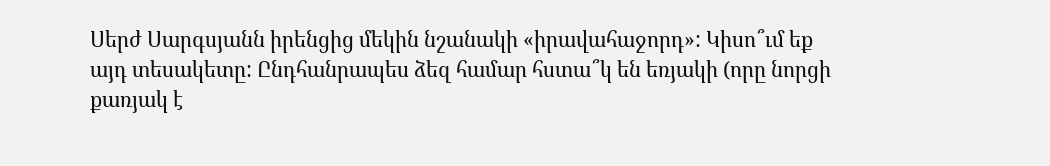Սերժ Սարգսյանն իրենցից մեկին նշանակի «իրավահաջորդ»: Կիսո՞ւմ եք այդ տեսակետը: Ընդհանրապես ձեզ համար հստա՞կ են եռյակի (որը նորցի քառյակ է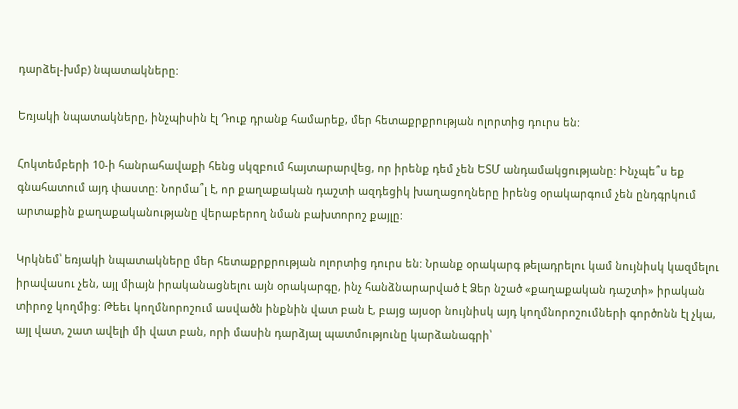դարձել-խմբ) նպատակները:

Եռյակի նպատակները, ինչպիսին էլ Դուք դրանք համարեք, մեր հետաքրքրության ոլորտից դուրս են:

Հոկտեմբերի 10-ի հանրահավաքի հենց սկզբում հայտարարվեց, որ իրենք դեմ չեն ԵՏՄ անդամակցությանը: Ինչպե՞ս եք գնահատում այդ փաստը: Նորմա՞լ է, որ քաղաքական դաշտի ազդեցիկ խաղացողները իրենց օրակարգում չեն ընդգրկում արտաքին քաղաքականությանը վերաբերող նման բախտորոշ քայլը:

Կրկնեմ՝ եռյակի նպատակները մեր հետաքրքրության ոլորտից դուրս են: Նրանք օրակարգ թելադրելու կամ նույնիսկ կազմելու իրավասու չեն, այլ միայն իրականացնելու այն օրակարգը, ինչ հանձնարարված է Ձեր նշած «քաղաքական դաշտի» իրական տիրոջ կողմից: Թեեւ կողմնորոշում ասվածն ինքնին վատ բան է, բայց այսօր նույնիսկ այդ կողմնորոշումների գործոնն էլ չկա, այլ վատ, շատ ավելի մի վատ բան, որի մասին դարձյալ պատմությունը կարձանագրի՝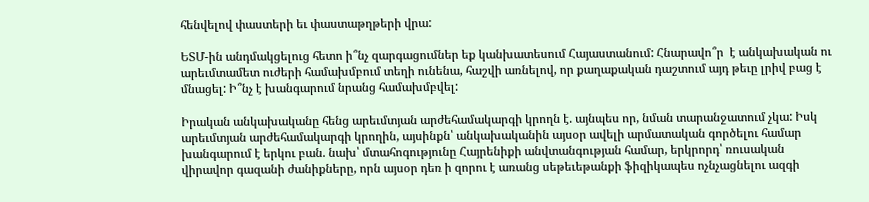հենվելով փաստերի եւ փաստաթղթերի վրա:

ԵՏՄ-ին անդմակցելուց հետո ի՞նչ զարգացումներ եք կանխատեսում Հայաստանում: Հնարավո՞ր  է անկախական ու արեւմտամետ ուժերի համախմբում տեղի ունենա, հաշվի առնելով, որ քաղաքական դաշտում այդ թեւը լրիվ բաց է մնացել: Ի՞նչ է խանգարում նրանց համախմբվել:

Իրական անկախականը հենց արեւմտյան արժեհամակարգի կրողն է. այնպես որ, նման տարանջատում չկա: Իսկ արեւմտյան արժեհամակարգի կրողին, այսինքն՝ անկախականին այսօր ավելի արմատական գործելու համար խանգարում է երկու բան. նախ՝ մտահոգությունը Հայրենիքի անվտանգության համար, երկրորդ՝ ռուսական վիրավոր գազանի ժանիքները, որն այսօր դեռ ի զորու է առանց սեթեւեթանքի ֆիզիկապես ոչնչացնելու ազգի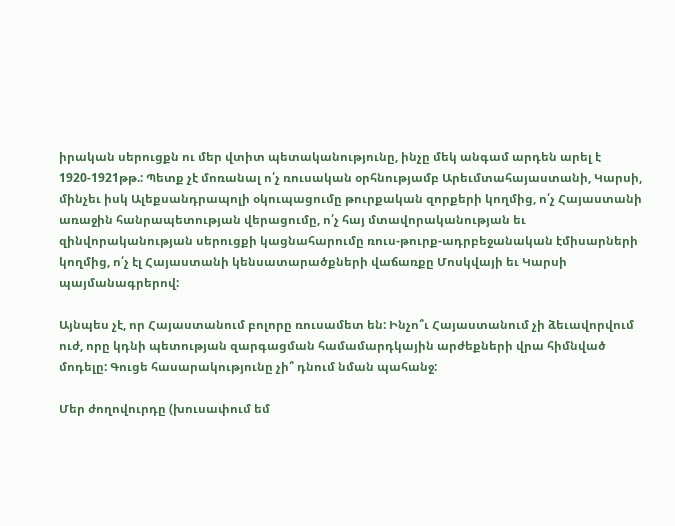իրական սերուցքն ու մեր վտիտ պետականությունը, ինչը մեկ անգամ արդեն արել է 1920-1921թթ.: Պետք չէ մոռանալ ո՛չ ռուսական օրհնությամբ Արեւմտահայաստանի, Կարսի, մինչեւ իսկ Ալեքսանդրապոլի օկուպացումը թուրքական զորքերի կողմից, ո՛չ Հայաստանի առաջին հանրապետության վերացումը, ո՛չ հայ մտավորականության եւ զինվորականության սերուցքի կացնահարումը ռուս-թուրք-ադրբեջանական էմիսարների կողմից, ո՛չ էլ Հայաստանի կենսատարածքների վաճառքը Մոսկվայի եւ Կարսի պայմանագրերով:

Այնպես չէ, որ Հայաստանում բոլորը ռուսամետ են: Ինչո՞ւ Հայաստանում չի ձեւավորվում ուժ, որը կդնի պետության զարգացման համամարդկային արժեքների վրա հիմնված մոդելը: Գուցե հասարակությունը չի՞ դնում նման պահանջ:

Մեր ժողովուրդը (խուսափում եմ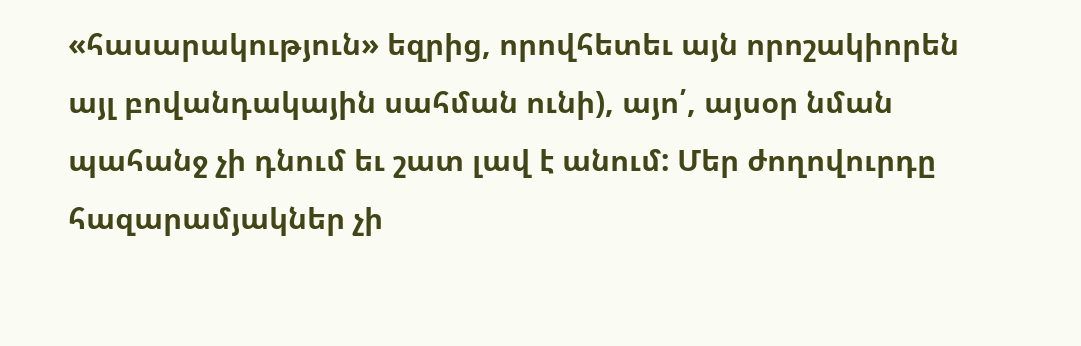«հասարակություն» եզրից, որովհետեւ այն որոշակիորեն այլ բովանդակային սահման ունի), այո՛, այսօր նման պահանջ չի դնում եւ շատ լավ է անում: Մեր ժողովուրդը հազարամյակներ չի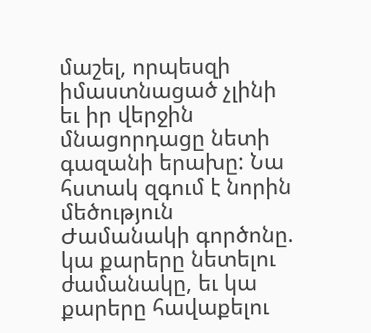մաշել, որպեսզի իմաստնացած չլինի եւ իր վերջին մնացորդացը նետի գազանի երախը: Նա հստակ զգում է նորին մեծություն Ժամանակի գործոնը. կա քարերը նետելու ժամանակը, եւ կա քարերը հավաքելու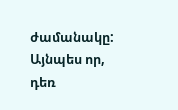ժամանակը: Այնպես որ, դեռ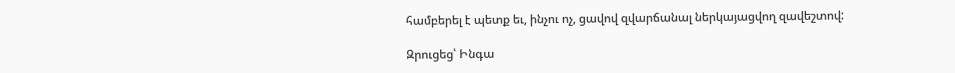համբերել է պետք եւ, ինչու ոչ, ցավով զվարճանալ ներկայացվող զավեշտով:

Զրուցեց՝ Ինգա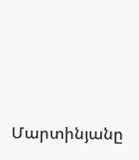Մարտինյանը